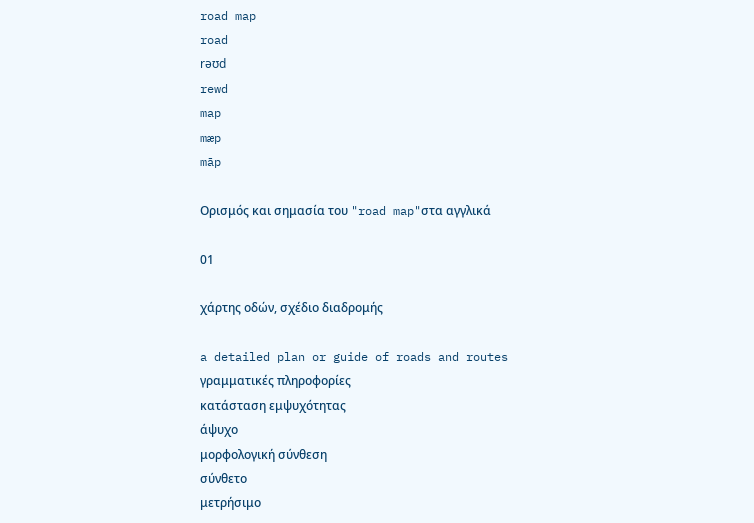road map
road
rəʊd
rewd
map
mæp
māp

Ορισμός και σημασία του "road map"στα αγγλικά

01

χάρτης οδών, σχέδιο διαδρομής

a detailed plan or guide of roads and routes
γραμματικές πληροφορίες
κατάσταση εμψυχότητας
άψυχο
μορφολογική σύνθεση
σύνθετο
μετρήσιμο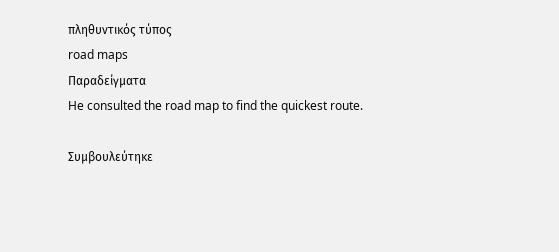πληθυντικός τύπος
road maps
Παραδείγματα
He consulted the road map to find the quickest route.

Συμβουλεύτηκε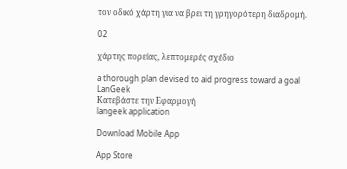τον οδικό χάρτη για να βρει τη γρηγορότερη διαδρομή.

02

χάρτης πορείας, λεπτομερές σχέδιο

a thorough plan devised to aid progress toward a goal
LanGeek
Κατεβάστε την Εφαρμογή
langeek application

Download Mobile App

App Store